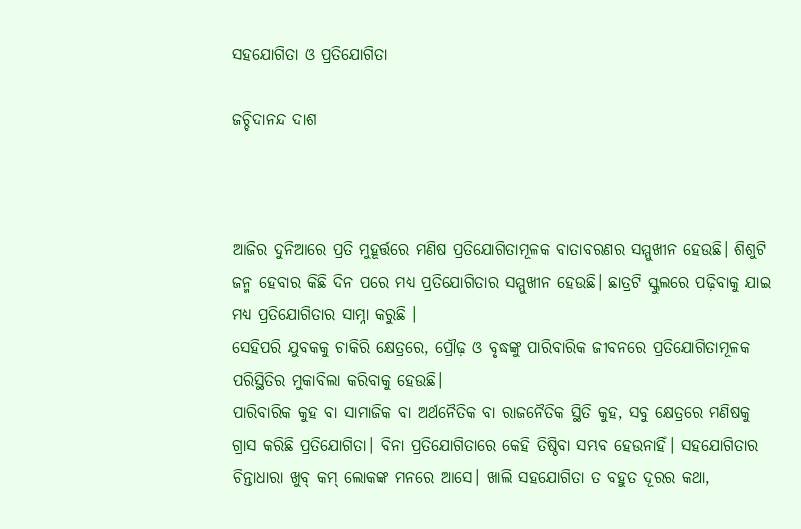ସହଯୋଗିତା ଓ ପ୍ରତିଯୋଗିତା

ଜଚ୍ଚିଦାନନ୍ଦ ଦାଶ



ଆଜିର ଦୁନିଆରେ ପ୍ରତି ମୁହୂର୍ତ୍ତରେ ମଣିଷ ପ୍ରତିଯୋଗିତାମୂଳକ ବାତାବରଣର ସମ୍ମୁଖୀନ ହେଉଛି। ଶିଶୁଟି ଜନ୍ମ ହେବାର କିଛି ଦିନ ପରେ ମଧ୍ୟ ପ୍ରତିଯୋଗିତାର ସମ୍ମୁଖୀନ ହେଉଛି। ଛାତ୍ରଟି ସ୍କୁଲରେ ପଢ଼ିବାକୁ ଯାଇ ମଧ୍ୟ ପ୍ରତିଯୋଗିତାର ସାମ୍ନା କରୁଛି ।
ସେହିପରି ଯୁବକକୁ ଚାକିରି କ୍ଷେତ୍ରରେ, ପ୍ରୌଢ଼ ଓ ବୃଦ୍ଧଙ୍କୁ ପାରିବାରିକ ଜୀବନରେ ପ୍ରତିଯୋଗିତାମୂଳକ ପରିସ୍ଥିତିର ମୁକାବିଲା କରିବାକୁ ହେଉଛି।
ପାରିବାରିକ କୁହ ବା ସାମାଜିକ ବା ଅର୍ଥନୈତିକ ବା ରାଜନୈତିକ ସ୍ଥିତି କୁହ, ସବୁ କ୍ଷେତ୍ରରେ ମଣିଷକୁ ଗ୍ରାସ କରିଛି ପ୍ରତିଯୋଗିତା। ବିନା ପ୍ରତିଯୋଗିତାରେ କେହି ତିଷ୍ଠିବା ସମ୍ଭବ ହେଉନାହିଁ। ସହଯୋଗିତାର ଚିନ୍ତାଧାରା ଖୁବ୍‌ କମ୍‌ ଲୋକଙ୍କ ମନରେ ଆସେ। ଖାଲି ସହଯୋଗିତା ତ ବହୁତ ଦୂରର କଥା,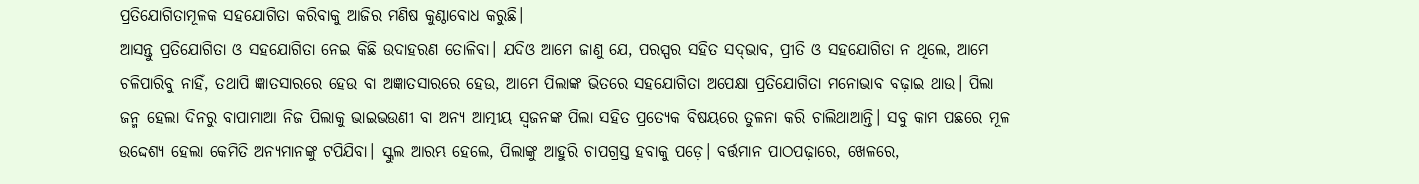ପ୍ରତିଯୋଗିତାମୂଳକ ସହଯୋଗିତା କରିବାକୁ ଆଜିର ମଣିଷ କୁଣ୍ଠାବୋଧ କରୁଛି।
ଆସନ୍ତୁ ପ୍ରତିଯୋଗିତା ଓ ସହଯୋଗିତା ନେଇ କିଛି ଉଦାହରଣ ତୋଳିବା। ଯଦିଓ ଆମେ ଜାଣୁ ଯେ, ପରସ୍ପର ସହିତ ସଦ୍‌ଭାବ, ପ୍ରୀତି ଓ ସହଯୋଗିତା ନ ଥିଲେ, ଆମେ ଚଳିପାରିବୁ ନାହିଁ, ତଥାପି ଜ୍ଞାତସାରରେ ହେଉ ବା ଅଜ୍ଞାତସାରରେ ହେଉ, ଆମେ ପିଲାଙ୍କ ଭିତରେ ସହଯୋଗିତା ଅପେକ୍ଷା ପ୍ରତିଯୋଗିତା ମନୋଭାବ ବଢ଼ାଇ ଥାଉ। ପିଲା ଜନ୍ମ ହେଲା ଦିନରୁ ବାପାମାଆ ନିଜ ପିଲାକୁ ଭାଇଭଉଣୀ ବା ଅନ୍ୟ ଆତ୍ମୀୟ ସ୍ବଜନଙ୍କ ପିଲା ସହିତ ପ୍ରତ୍ୟେକ ବିଷୟରେ ତୁଳନା କରି ଚାଲିଥାଆନ୍ତି। ସବୁ କାମ ପଛରେ ମୂଳ ଉଦ୍ଦେଶ୍ୟ ହେଲା କେମିତି ଅନ୍ୟମାନଙ୍କୁ ଟପିଯିବା। ସ୍କୁଲ ଆରମ୍ଭ ହେଲେ, ପିଲାଙ୍କୁ ଆହୁରି ଚାପଗ୍ରସ୍ତ ହବାକୁ ପଡ଼େ। ବର୍ତ୍ତମାନ ପାଠପଢ଼ାରେ, ଖେଳରେ,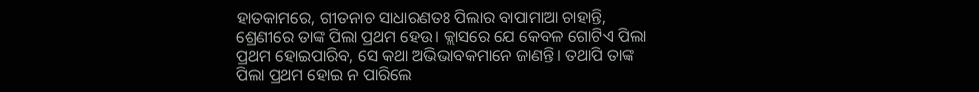ହାତକାମରେ, ଗୀତନାଚ ସାଧାରଣତଃ ପିଲାର ବାପାମାଆ ଚାହାନ୍ତି, ଶ୍ରେଣୀରେ ତାଙ୍କ ପିଲା ପ୍ରଥମ ହେଉ। କ୍ଲାସରେ ଯେ କେବଳ ଗୋଟିଏ ପିଲା ପ୍ରଥମ ହୋଇପାରିବ, ସେ କଥା ଅଭିଭାବକମାନେ ଜାଣନ୍ତି। ତଥାପି ତାଙ୍କ ପିଲା ପ୍ରଥମ ହୋଇ ନ ପାରିଲେ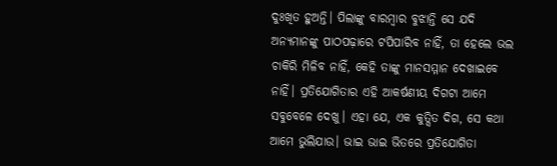ଦୁଃଖିତ ହୁଅନ୍ତି। ପିଲାଙ୍କୁ ବାରମ୍ବାର ବୁଝାନ୍ତି ସେ ଯଦି ଅନ୍ୟମାନଙ୍କୁ ପାଠପଢ଼ାରେ ଟପିପାରିବ ନାହିଁ, ତା ହେଲେ ଭଲ ଚାକିରି ମିଳିବ ନାହିଁ, କେହି ତାଙ୍କୁ ମାନସମ୍ମାନ ଦେଖାଇବେ ନାହିଁ। ପ୍ରତିଯୋଗିତାର ଏହି ଆକର୍ଷଣୀୟ ଦିଗଟା ଆମେ ସବୁବେଳେ ଦେଖୁ। ଏହା ଯେ, ଏକ କୁତ୍ସିତ ଦିଗ, ସେ କଥା ଆମେ ଭୁଲିଯାଉ। ଭାଇ ଭାଇ ଭିତରେ ପ୍ରତିଯୋଗିତା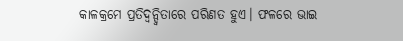କାଳକ୍ରମେ ପ୍ରତିଦ୍ୱନ୍ଦ୍ୱିତାରେ ପରିଣତ ହୁଏ। ଫଳରେ ଭାଇ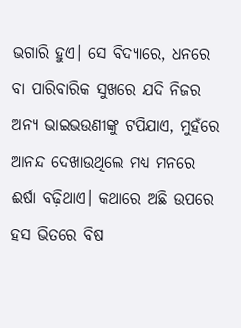ଭଗାରି ହୁଏ। ସେ ବିଦ୍ୟାରେ, ଧନରେ ବା ପାରିବାରିକ ସୁଖରେ ଯଦି ନିଜର ଅନ୍ୟ ଭାଇଭଉଣୀଙ୍କୁ ଟପିଯାଏ, ମୁହଁରେ ଆନନ୍ଦ ଦେଖାଉଥିଲେ ମଧ୍ୟ ମନରେ ଈର୍ଷା ବଢ଼ିଥାଏ। କଥାରେ ଅଛି ଉପରେ ହସ ଭିତରେ ବିଷ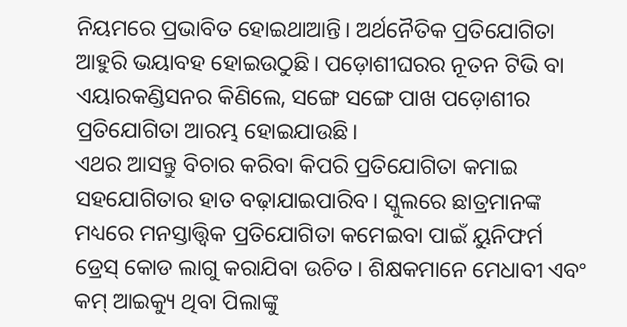ନିୟମରେ ପ୍ରଭାବିତ ହୋଇଥାଆନ୍ତି। ଅର୍ଥନୈତିକ ପ୍ରତିଯୋଗିତା ଆହୁରି ଭୟାବହ ହୋଇଉଠୁଛି। ପଡ଼ୋଶୀଘରର ନୂତନ ଟିଭି ବା ଏୟାରକଣ୍ଡିସନର କିଣିଲେ, ସଙ୍ଗେ ସଙ୍ଗେ ପାଖ ପଡ଼ୋଶୀର ପ୍ରତିଯୋଗିତା ଆରମ୍ଭ ହୋଇଯାଉଛି।
ଏଥର ଆସନ୍ତୁ ବିଚାର କରିବା କିପରି ପ୍ରତିଯୋଗିତା କମାଇ ସହଯୋଗିତାର ହାତ ବଢ଼ାଯାଇପାରିବ। ସ୍କୁଲରେ ଛାତ୍ରମାନଙ୍କ ମଧ୍ୟରେ ମନସ୍ତାତ୍ତ୍ୱିକ ପ୍ରତିଯୋଗିତା କମେଇବା ପାଇଁ ୟୁନିଫର୍ମ ଡ୍ରେସ୍‌ କୋଡ ଲାଗୁ କରାଯିବା ଉଚିତ। ଶିକ୍ଷକମାନେ ମେଧାବୀ ଏବଂ କମ୍‌ ଆଇକ୍ୟୁ ଥିବା ପିଲାଙ୍କୁ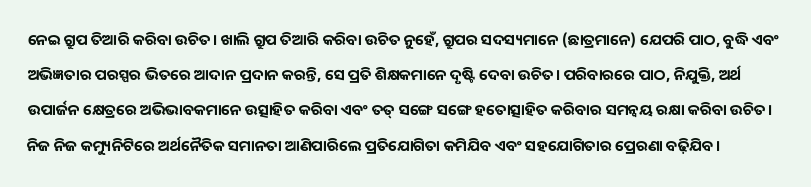ନେଇ ଗ୍ରୁପ ତିଆରି କରିବା ଉଚିତ। ଖାଲି ଗ୍ରୁପ ତିଆରି କରିବା ଉଚିତ ନୁହେଁ, ଗ୍ରୁପର ସଦସ୍ୟମାନେ (ଛାତ୍ରମାନେ) ଯେପରି ପାଠ, ବୁଦ୍ଧି ଏବଂ ଅଭିଜ୍ଞତାର ପରସ୍ପର ଭିତରେ ଆଦାନ ପ୍ରଦାନ କରନ୍ତି, ସେ ପ୍ରତି ଶିକ୍ଷକମାନେ ଦୃଷ୍ଟି ଦେବା ଉଚିତ। ପରିବାରରେ ପାଠ, ନିଯୁକ୍ତି, ଅର୍ଥ ଉପାର୍ଜନ କ୍ଷେତ୍ରରେ ଅଭିଭାବକମାନେ ଉତ୍ସାହିତ କରିବା ଏବଂ ତତ୍‌ ସଙ୍ଗେ ସଙ୍ଗେ ହତୋତ୍ସାହିତ କରିବାର ସମନ୍ବୟ ରକ୍ଷା କରିବା ଉଚିତ। ନିଜ ନିଜ କମ୍ୟୁନିଟିରେ ଅର୍ଥନୈତିକ ସମାନତା ଆଣିପାରିଲେ ପ୍ରତିଯୋଗିତା କମିଯିବ ଏବଂ ସହଯୋଗିତାର ପ୍ରେରଣା ବଢ଼ିଯିବ।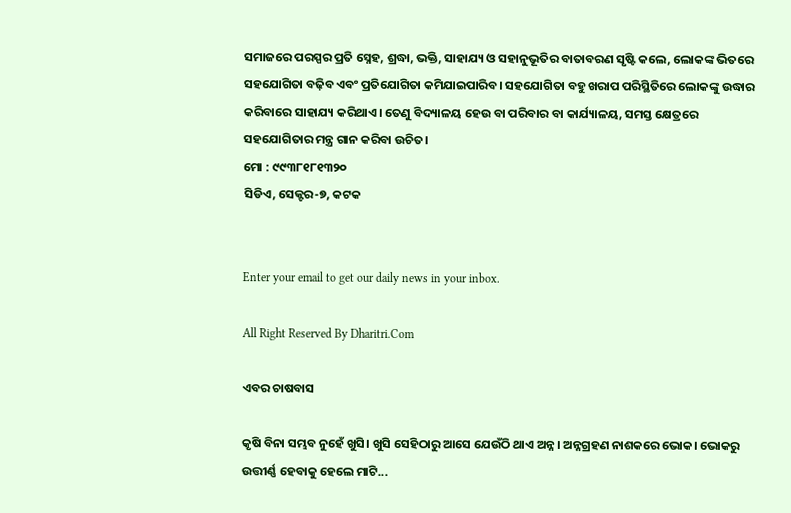ସମାଜରେ ପରସ୍ପର ପ୍ରତି ସ୍ନେହ, ଶ୍ରଦ୍ଧା, ଭକ୍ତି, ସାହାଯ୍ୟ ଓ ସହାନୁଭୂତିର ବାତାବରଣ ସୃଷ୍ଟି କଲେ, ଲୋକଙ୍କ ଭିତରେ ସହଯୋଗିତା ବଢ଼ିବ ଏବଂ ପ୍ରତିଯୋଗିତା କମିଯାଇପାରିବ। ସହଯୋଗିତା ବହୁ ଖରାପ ପରିସ୍ଥିତିରେ ଲୋକଙ୍କୁ ଉଦ୍ଧାର କରିବାରେ ସାହାଯ୍ୟ କରିଥାଏ। ତେଣୁ ବିଦ୍ୟାଳୟ ହେଉ ବା ପରିବାର ବା କାର୍ଯ୍ୟାଳୟ, ସମସ୍ତ କ୍ଷେତ୍ରରେ ସହଯୋଗିତାର ମନ୍ତ୍ର ଗାନ କରିବା ଉଚିତ।
ମୋ : ୯୯୩୮୧୮୧୩୨୦
ସିଡିଏ, ସେକ୍ଟର-୭, କଟକ


Enter your email to get our daily news in your inbox.

All Right Reserved By Dharitri.Com

ଏବର ଚାଷବାସ

କୃଷି ବିନା ସମ୍ଭବ ନୁହେଁ ଖୁସି। ଖୁସି ସେହିଠାରୁ ଆସେ ଯେଉଁଠି ଥାଏ ଅନ୍ନ। ଅନ୍ନଗ୍ରହଣ ନାଶକରେ ଭୋକ। ଭୋକରୁ ଉତ୍ତୀର୍ଣ୍ଣ ହେବାକୁ ହେଲେ ମାଟି...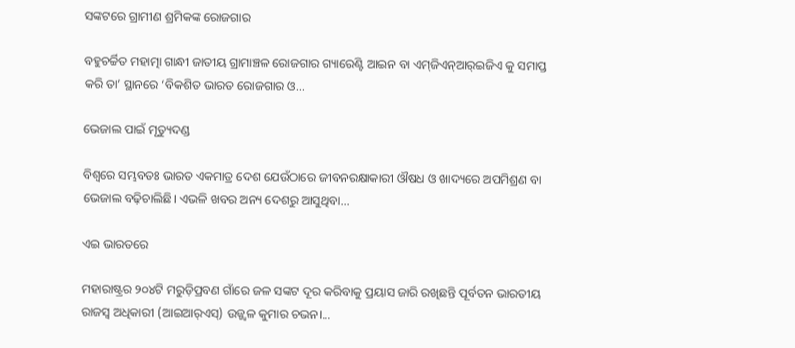ସଙ୍କଟରେ ଗ୍ରାମୀଣ ଶ୍ରମିକଙ୍କ ରୋଜଗାର

ବହୁଚର୍ଚ୍ଚିତ ମହାତ୍ମା ଗାନ୍ଧୀ ଜାତୀୟ ଗ୍ରାମାଞ୍ଚଳ ରୋଜଗାର ଗ୍ୟାରେଣ୍ଟି ଆଇନ ବା ଏମ୍‌ଜିଏନ୍‌ଆର୍‌ଇଜିଏ କୁ ସମାପ୍ତ କରି ତା’ ସ୍ଥାନରେ ‘ବିକଶିତ ଭାରତ ରୋଜଗାର ଓ...

ଭେଜାଲ ପାଇଁ ମୃତ୍ୟୁଦଣ୍ଡ

ବିଶ୍ୱରେ ସମ୍ଭବତଃ ଭାରତ ଏକମାତ୍ର ଦେଶ ଯେଉଁଠାରେ ଜୀବନରକ୍ଷାକାରୀ ଔଷଧ ଓ ଖାଦ୍ୟରେ ଅପମିଶ୍ରଣ ବା ଭେଜାଲ ବଢ଼ିଚାଲିଛି। ଏଭଳି ଖବର ଅନ୍ୟ ଦେଶରୁ ଆସୁଥିବା...

ଏଇ ଭାରତରେ

ମହାରାଷ୍ଟ୍ରର ୨୦୪ଟି ମରୁଡ଼ିପ୍ରବଣ ଗାଁରେ ଜଳ ସଙ୍କଟ ଦୂର କରିବାକୁ ପ୍ରୟାସ ଜାରି ରଖିଛନ୍ତି ପୂର୍ବତନ ଭାରତୀୟ ରାଜସ୍ବ ଅଧିକାରୀ (ଆଇଆର୍‌ଏସ୍‌) ଉଜ୍ଜ୍ୱଳ କୁମାର ଚଭନ।...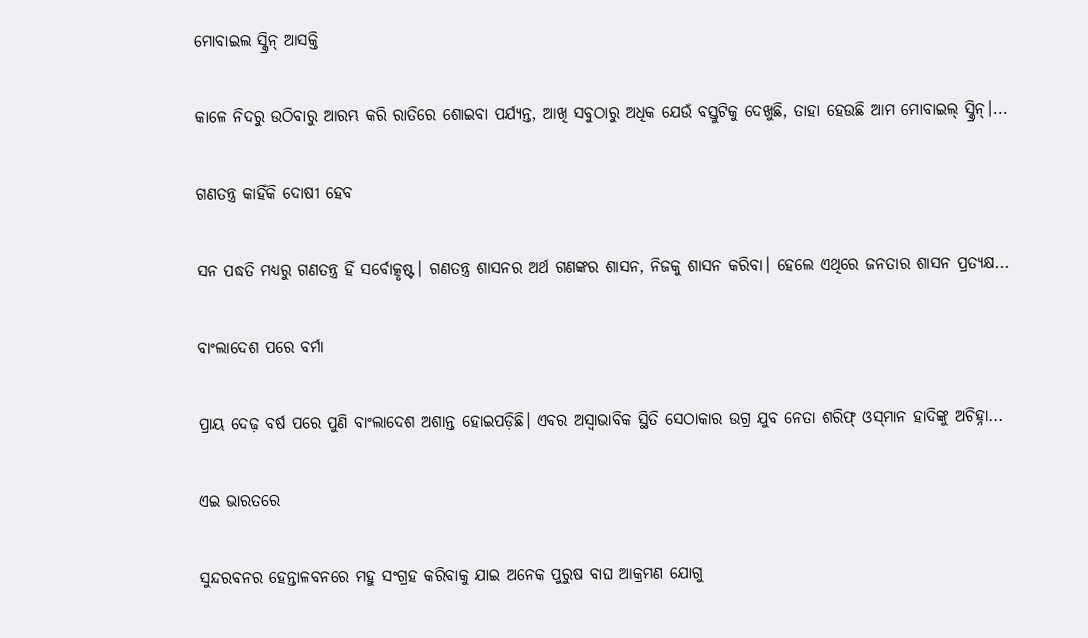ମୋବାଇଲ ସ୍କ୍ରିନ୍‌ ଆସକ୍ତି

କାଳେ ନିଦରୁ ଉଠିବାରୁ ଆରମ୍ଭ କରି ରାତିରେ ଶୋଇବା ପର୍ଯ୍ୟନ୍ତ, ଆଖି ସବୁଠାରୁ ଅଧିକ ଯେଉଁ ବସ୍ତୁଟିକୁ ଦେଖୁଛି, ତାହା ହେଉଛି ଆମ ମୋବାଇଲ୍‌ ସ୍କ୍ରିନ୍‌।...

ଗଣତନ୍ତ୍ର କାହିଁକି ଦୋଷୀ ହେବ

ସନ ପଦ୍ଧତି ମଧ୍ୟରୁ ଗଣତନ୍ତ୍ର ହିଁ ସର୍ବୋତ୍କୃଷ୍ଟ। ଗଣତନ୍ତ୍ର ଶାସନର ଅର୍ଥ ଗଣଙ୍କର ଶାସନ, ନିଜକୁ ଶାସନ କରିବା। ହେଲେ ଏଥିରେ ଜନତାର ଶାସନ ପ୍ରତ୍ୟକ୍ଷ...

ବାଂଲାଦେଶ ପରେ ବର୍ମା

ପ୍ରାୟ ଦେଢ଼ ବର୍ଷ ପରେ ପୁଣି ବାଂଲାଦେଶ ଅଶାନ୍ତ ହୋଇପଡ଼ିଛି। ଏବର ଅସ୍ବାଭାବିକ ସ୍ଥିତି ସେଠାକାର ଉଗ୍ର ଯୁବ ନେତା ଶରିଫ୍‌ ଓସ୍‌ମାନ ହାଦିଙ୍କୁ ଅଚିହ୍ନା...

ଏଇ ଭାରତରେ

ସୁନ୍ଦରବନର ହେନ୍ତାଳବନରେ ମହୁ ସଂଗ୍ରହ କରିବାକୁ ଯାଇ ଅନେକ ପୁରୁଷ ବାଘ ଆକ୍ରମଣ ଯୋଗୁ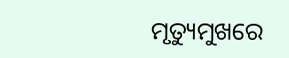ମୃତ୍ୟୁମୁଖରେ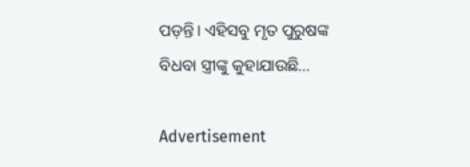ପଡ଼ନ୍ତି। ଏହିସବୁ ମୃତ ପୁରୁଷଙ୍କ ବିଧବା ସ୍ତ୍ରୀଙ୍କୁ କୁହାଯାଉଛି...

Advertisement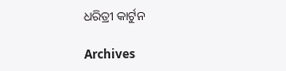ଧରିତ୍ରୀ କାର୍ଟୁନ

Archives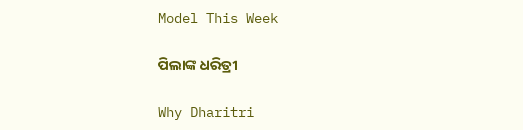Model This Week

ପିଲାଙ୍କ ଧରିତ୍ରୀ

Why Dharitri